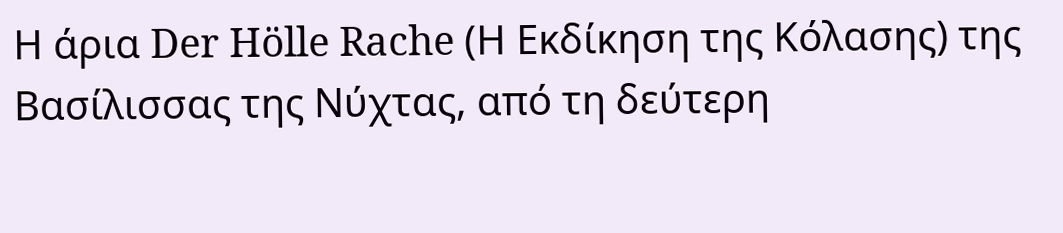Η άρια Der Hölle Rache (Η Εκδίκηση της Κόλασης) της Βασίλισσας της Νύχτας, από τη δεύτερη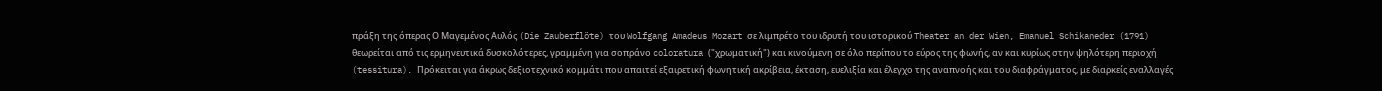πράξη της όπερας Ο Μαγεμένος Αυλός (Die Zauberflöte) του Wolfgang Amadeus Mozart σε λιμπρέτο του ιδρυτή του ιστορικού Theater an der Wien, Emanuel Schikaneder (1791) θεωρείται από τις ερμηνευτικά δυσκολότερες, γραμμένη για σοπράνο coloratura ("χρωματική") και κινούμενη σε όλο περίπου το εύρος της φωνής, αν και κυρίως στην ψηλότερη περιοχή (tessitura). Πρόκειται για άκρως δεξιοτεχνικό κομμάτι που απαιτεί εξαιρετική φωνητική ακρίβεια, έκταση, ευελιξία και έλεγχο της αναπνοής και του διαφράγματος, με διαρκείς εναλλαγές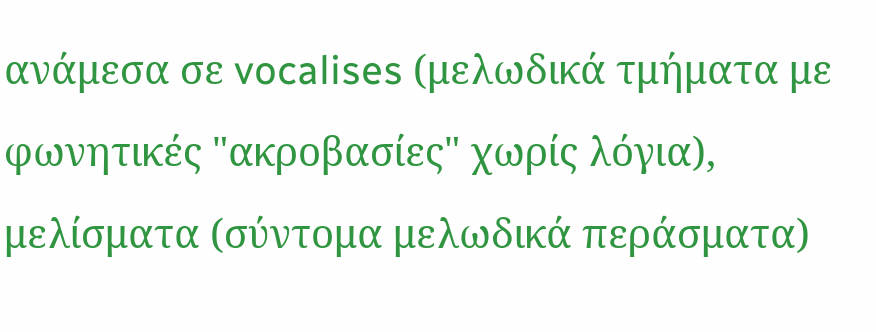ανάμεσα σε vocalises (μελωδικά τμήματα με φωνητικές "ακροβασίες" χωρίς λόγια), μελίσματα (σύντομα μελωδικά περάσματα)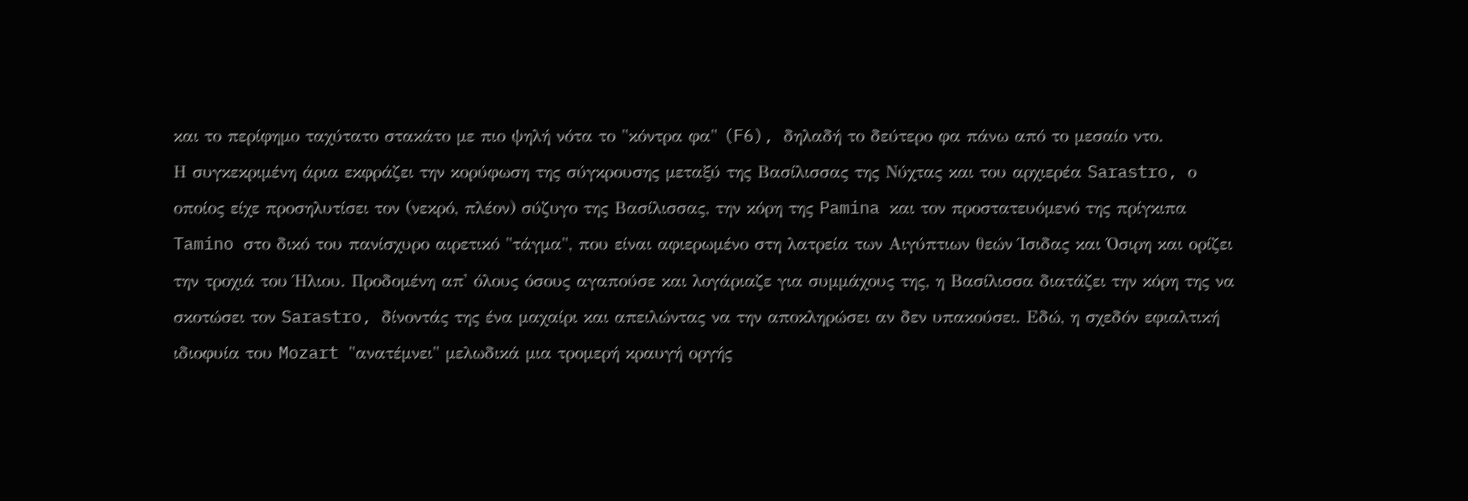και το περίφημο ταχύτατο στακάτο με πιο ψηλή νότα το "κόντρα φα" (F6), δηλαδή το δεύτερο φα πάνω από το μεσαίο ντο.
Η συγκεκριμένη άρια εκφράζει την κορύφωση της σύγκρουσης μεταξύ της Βασίλισσας της Νύχτας και του αρχιερέα Sarastro, ο οποίος είχε προσηλυτίσει τον (νεκρό, πλέον) σύζυγο της Βασίλισσας, την κόρη της Pamina και τον προστατευόμενό της πρίγκιπα Tamino στο δικό του πανίσχυρο αιρετικό "τάγμα", που είναι αφιερωμένο στη λατρεία των Αιγύπτιων θεών Ίσιδας και Όσιρη και ορίζει την τροχιά του Ήλιου. Προδομένη απ' όλους όσους αγαπούσε και λογάριαζε για συμμάχους της, η Βασίλισσα διατάζει την κόρη της να σκοτώσει τον Sarastro, δίνοντάς της ένα μαχαίρι και απειλώντας να την αποκληρώσει αν δεν υπακούσει. Εδώ, η σχεδόν εφιαλτική ιδιοφυία του Mozart "ανατέμνει" μελωδικά μια τρομερή κραυγή οργής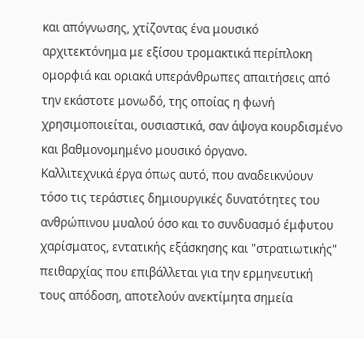και απόγνωσης, χτίζοντας ένα μουσικό αρχιτεκτόνημα με εξίσου τρομακτικά περίπλοκη ομορφιά και οριακά υπεράνθρωπες απαιτήσεις από την εκάστοτε μονωδό, της οποίας η φωνή χρησιμοποιείται, ουσιαστικά, σαν άψογα κουρδισμένο και βαθμονομημένο μουσικό όργανο.
Καλλιτεχνικά έργα όπως αυτό, που αναδεικνύουν τόσο τις τεράστιες δημιουργικές δυνατότητες του ανθρώπινου μυαλού όσο και το συνδυασμό έμφυτου χαρίσματος, εντατικής εξάσκησης και "στρατιωτικής" πειθαρχίας που επιβάλλεται για την ερμηνευτική τους απόδοση, αποτελούν ανεκτίμητα σημεία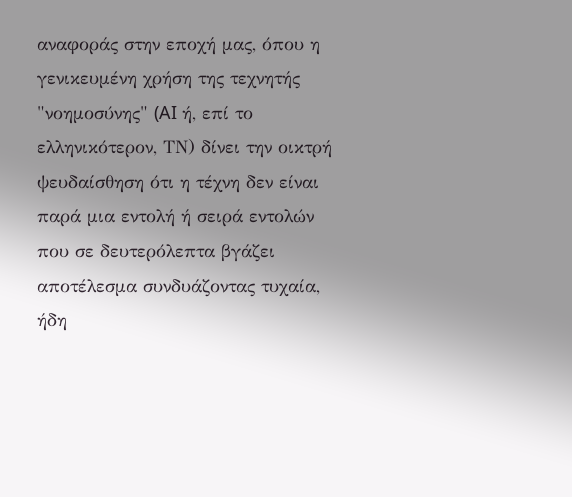αναφοράς στην εποχή μας, όπου η γενικευμένη χρήση της τεχνητής "νοημοσύνης" (AI ή, επί το ελληνικότερον, ΤΝ) δίνει την οικτρή ψευδαίσθηση ότι η τέχνη δεν είναι παρά μια εντολή ή σειρά εντολών που σε δευτερόλεπτα βγάζει αποτέλεσμα συνδυάζοντας τυχαία, ήδη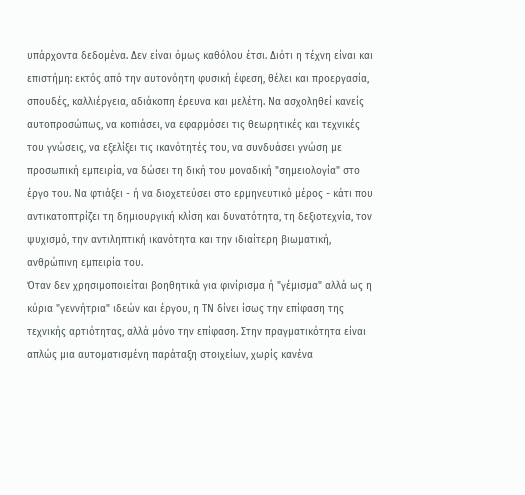υπάρχοντα δεδομένα. Δεν είναι όμως καθόλου έτσι. Διότι η τέχνη είναι και επιστήμη: εκτός από την αυτονόητη φυσική έφεση, θέλει και προεργασία, σπουδές, καλλιέργεια, αδιάκοπη έρευνα και μελέτη. Να ασχοληθεί κανείς αυτοπροσώπως, να κοπιάσει, να εφαρμόσει τις θεωρητικές και τεχνικές του γνώσεις, να εξελίξει τις ικανότητές του, να συνδυάσει γνώση με προσωπική εμπειρία, να δώσει τη δική του μοναδική "σημειολογία" στο έργο του. Να φτιάξει - ή να διοχετεύσει στο ερμηνευτικό μέρος - κάτι που αντικατοπτρίζει τη δημιουργική κλίση και δυνατότητα, τη δεξιοτεχνία, τον ψυχισμό, την αντιληπτική ικανότητα και την ιδιαίτερη βιωματική, ανθρώπινη εμπειρία του.
Όταν δεν χρησιμοποιείται βοηθητικά για φινίρισμα ή "γέμισμα" αλλά ως η κύρια "γεννήτρια" ιδεών και έργου, η ΤΝ δίνει ίσως την επίφαση της τεχνικής αρτιότητας, αλλά μόνο την επίφαση. Στην πραγματικότητα είναι απλώς μια αυτοματισμένη παράταξη στοιχείων, χωρίς κανένα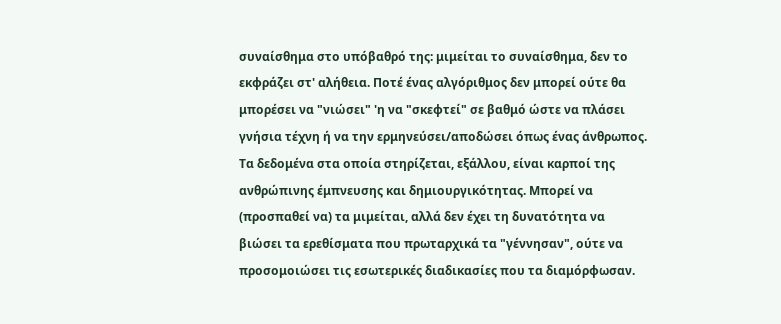συναίσθημα στο υπόβαθρό της: μιμείται το συναίσθημα, δεν το εκφράζει στ' αλήθεια. Ποτέ ένας αλγόριθμος δεν μπορεί ούτε θα μπορέσει να "νιώσει" 'η να "σκεφτεί" σε βαθμό ώστε να πλάσει γνήσια τέχνη ή να την ερμηνεύσει/αποδώσει όπως ένας άνθρωπος. Τα δεδομένα στα οποία στηρίζεται, εξάλλου, είναι καρποί της ανθρώπινης έμπνευσης και δημιουργικότητας. Μπορεί να (προσπαθεί να) τα μιμείται, αλλά δεν έχει τη δυνατότητα να βιώσει τα ερεθίσματα που πρωταρχικά τα "γέννησαν", ούτε να προσομοιώσει τις εσωτερικές διαδικασίες που τα διαμόρφωσαν.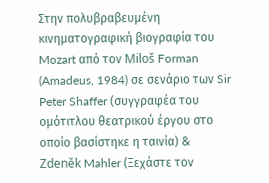Στην πολυβραβευμένη κινηματογραφική βιογραφία του Mozart από τον Miloš Forman (Amadeus, 1984) σε σενάριο των Sir Peter Shaffer (συγγραφέα του ομότιτλου θεατρικού έργου στο οποίο βασίστηκε η ταινία) & Zdeněk Mahler (Ξεχάστε τον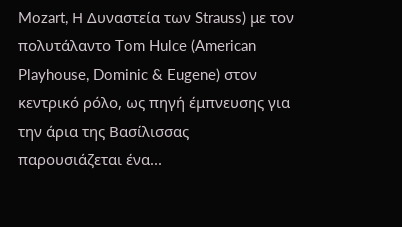Mozart, Η Δυναστεία των Strauss) με τον πολυτάλαντο Tom Hulce (American Playhouse, Dominic & Eugene) στον κεντρικό ρόλο, ως πηγή έμπνευσης για την άρια της Βασίλισσας παρουσιάζεται ένα...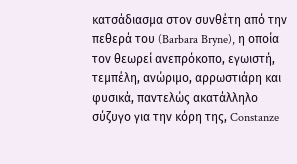κατσάδιασμα στον συνθέτη από την πεθερά του (Barbara Bryne), η οποία τον θεωρεί ανεπρόκοπο, εγωιστή, τεμπέλη, ανώριμο, αρρωστιάρη και φυσικά, παντελώς ακατάλληλο σύζυγο για την κόρη της, Constanze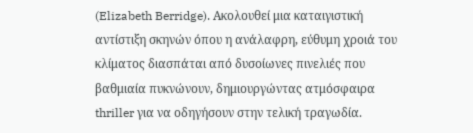(Elizabeth Berridge). Ακολουθεί μια καταιγιστική αντίστιξη σκηνών όπου η ανάλαφρη, εύθυμη χροιά του κλίματος διασπάται από δυσοίωνες πινελιές που βαθμιαία πυκνώνουν, δημιουργώντας ατμόσφαιρα thriller για να οδηγήσουν στην τελική τραγωδία.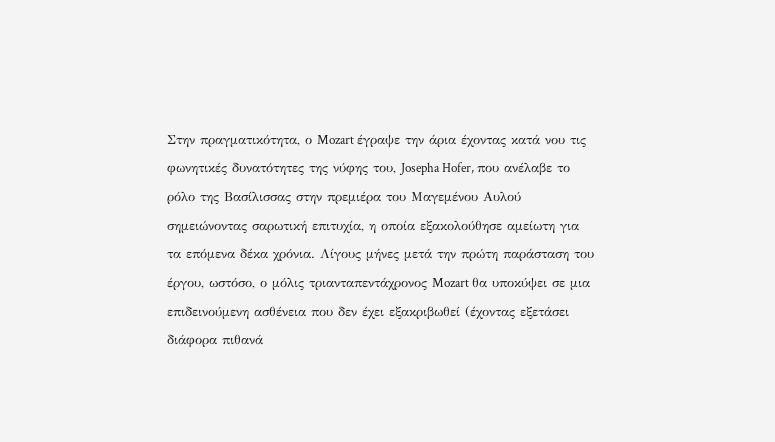Στην πραγματικότητα, ο Mozart έγραψε την άρια έχοντας κατά νου τις φωνητικές δυνατότητες της νύφης του, Josepha Hofer, που ανέλαβε το ρόλο της Βασίλισσας στην πρεμιέρα του Μαγεμένου Αυλού σημειώνοντας σαρωτική επιτυχία, η οποία εξακολούθησε αμείωτη για τα επόμενα δέκα χρόνια. Λίγους μήνες μετά την πρώτη παράσταση του έργου, ωστόσο, ο μόλις τριανταπεντάχρονος Mozart θα υποκύψει σε μια επιδεινούμενη ασθένεια που δεν έχει εξακριβωθεί (έχοντας εξετάσει διάφορα πιθανά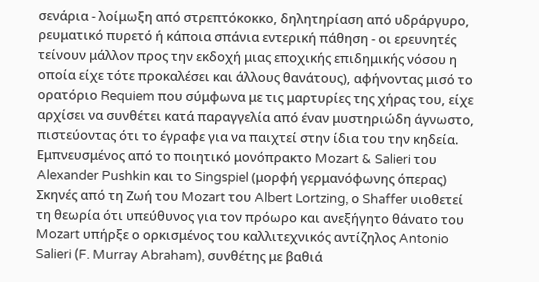σενάρια - λοίμωξη από στρεπτόκοκκο, δηλητηρίαση από υδράργυρο, ρευματικό πυρετό ή κάποια σπάνια εντερική πάθηση - οι ερευνητές τείνουν μάλλον προς την εκδοχή μιας εποχικής επιδημικής νόσου η οποία είχε τότε προκαλέσει και άλλους θανάτους), αφήνοντας μισό το ορατόριο Requiem που σύμφωνα με τις μαρτυρίες της χήρας του, είχε αρχίσει να συνθέτει κατά παραγγελία από έναν μυστηριώδη άγνωστο, πιστεύοντας ότι το έγραφε για να παιχτεί στην ίδια του την κηδεία.
Εμπνευσμένος από το ποιητικό μονόπρακτο Mozart & Salieri του Alexander Pushkin και το Singspiel (μορφή γερμανόφωνης όπερας) Σκηνές από τη Ζωή του Mozart του Albert Lortzing, ο Shaffer υιοθετεί τη θεωρία ότι υπεύθυνος για τον πρόωρο και ανεξήγητο θάνατο του Mozart υπήρξε ο ορκισμένος του καλλιτεχνικός αντίζηλος Antonio Salieri (F. Murray Abraham), συνθέτης με βαθιά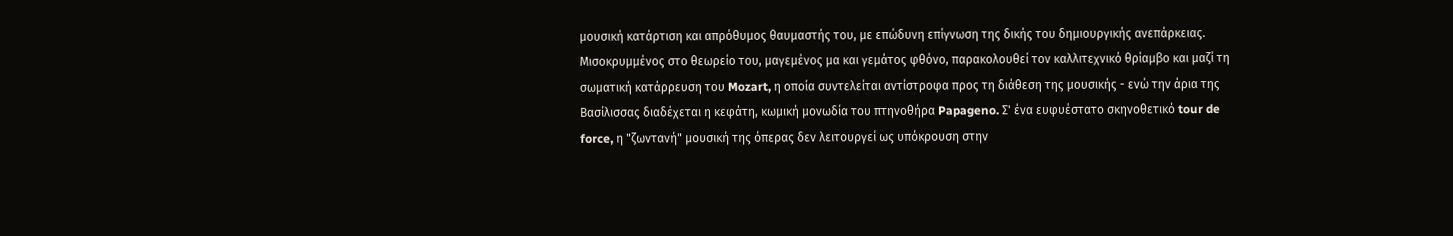μουσική κατάρτιση και απρόθυμος θαυμαστής του, με επώδυνη επίγνωση της δικής του δημιουργικής ανεπάρκειας. Μισοκρυμμένος στο θεωρείο του, μαγεμένος μα και γεμάτος φθόνο, παρακολουθεί τον καλλιτεχνικό θρίαμβο και μαζί τη σωματική κατάρρευση του Mozart, η οποία συντελείται αντίστροφα προς τη διάθεση της μουσικής - ενώ την άρια της Βασίλισσας διαδέχεται η κεφάτη, κωμική μονωδία του πτηνοθήρα Papageno. Σ' ένα ευφυέστατο σκηνοθετικό tour de force, η "ζωντανή" μουσική της όπερας δεν λειτουργεί ως υπόκρουση στην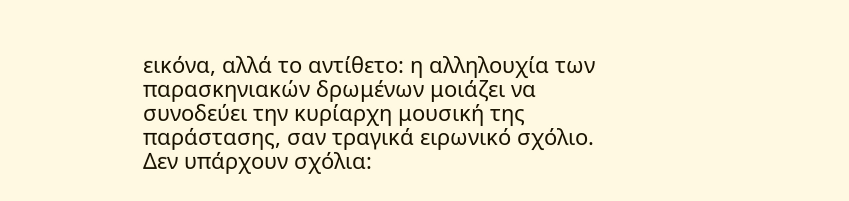εικόνα, αλλά το αντίθετο: η αλληλουχία των παρασκηνιακών δρωμένων μοιάζει να συνοδεύει την κυρίαρχη μουσική της παράστασης, σαν τραγικά ειρωνικό σχόλιο.
Δεν υπάρχουν σχόλια: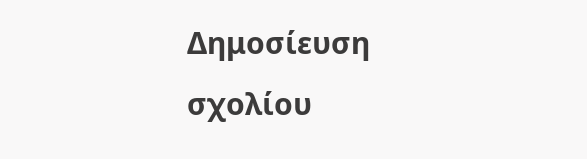Δημοσίευση σχολίου